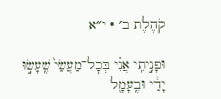קֹהֶלֶת ב׳ · י״א

וּפָנִ֣יתִֽי אֲנִ֗י בְּכׇל־מַעֲשַׂי֙ שֶֽׁעָשׂ֣וּ יָדַ֔י וּבֶֽעָמָ֖ל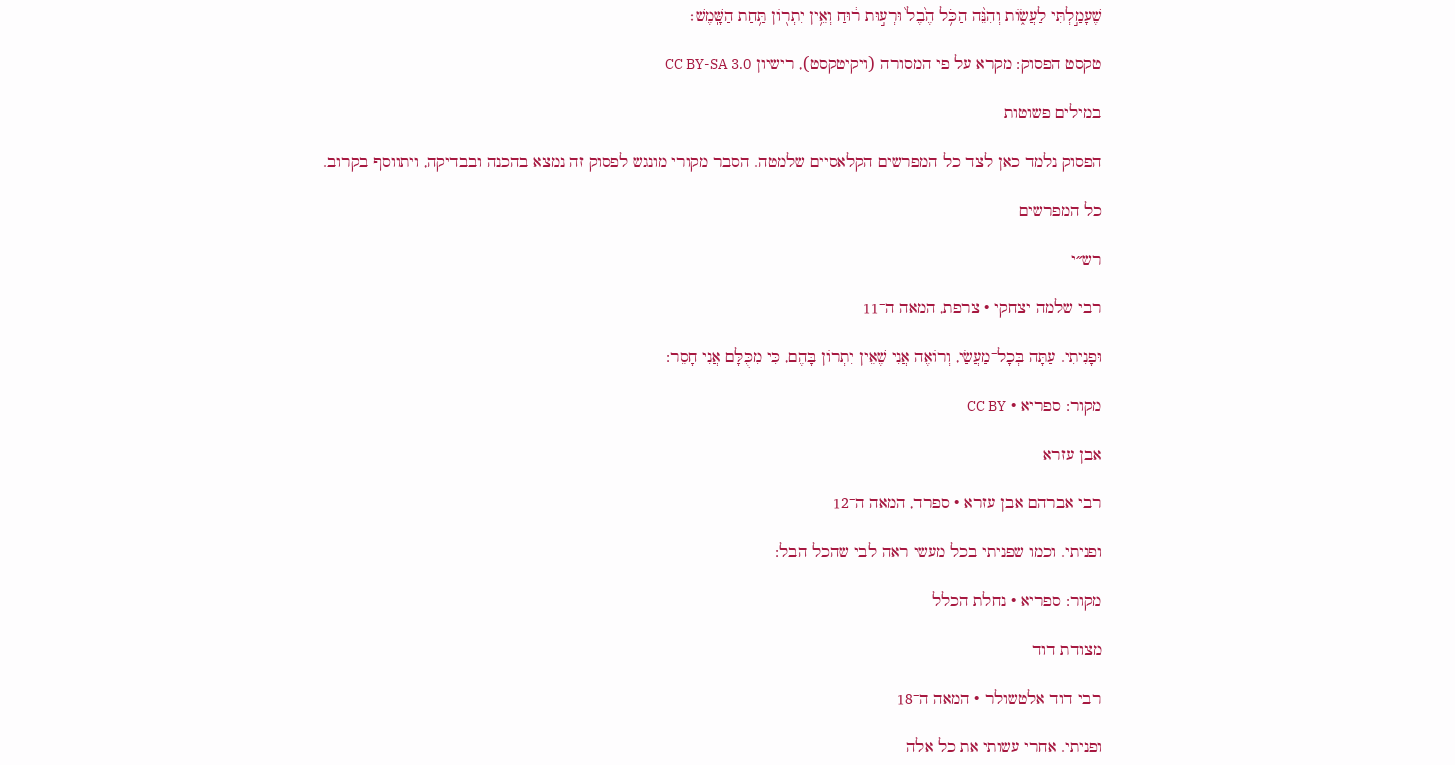שֶׁעָמַ֣לְתִּי לַעֲשׂ֑וֹת וְהִנֵּ֨ה הַכֹּ֥ל הֶ֙בֶל֙ וּרְע֣וּת ר֔וּחַ וְאֵ֥ין יִתְר֖וֹן תַּ֥חַת הַשָּֽׁמֶשׁ׃

טקסט הפסוק: מקרא על פי המסורה (ויקיטקסט), רישיון CC BY-SA 3.0

במילים פשוטות

הפסוק נלמד כאן לצד כל המפרשים הקלאסיים שלמטה. הסבר מקורי מונגש לפסוק זה נמצא בהכנה ובבדיקה, ויתווסף בקרוב.

כל המפרשים

רש״י

רבי שלמה יצחקי · צרפת, המאה ה־11

וּפָנִיתִי. עַתָּה בְּכָל־מַעֲשַׂי, וְרוֹאֶה אֲנִי שֶׁאֵין יִתְרוֹן בָּהֶם, כִּי מִכֻּלָּם אֲנִי חָסֵר:

מקור: ספריא · CC BY

אבן עזרא

רבי אברהם אבן עזרא · ספרד, המאה ה־12

ופניתי. וכמו שפניתי בכל מעשי ראה לבי שהכל הבל:

מקור: ספריא · נחלת הכלל

מצודת דוד

רבי דוד אלטשולר · המאה ה־18

ופניתי. אחרי עשותי את כל אלה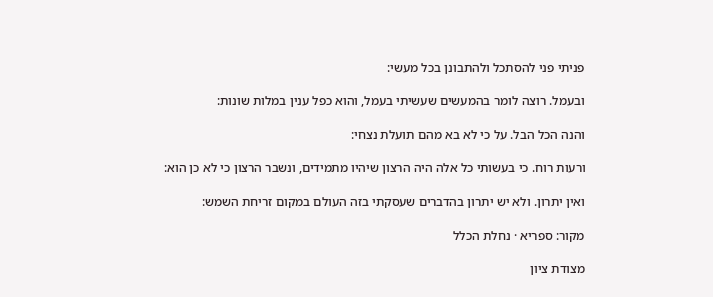פניתי פני להסתכל ולהתבונן בכל מעשי:

ובעמל. רוצה לומר בהמעשים שעשיתי בעמל, והוא כפל ענין במלות שונות:

והנה הכל הבל. על כי לא בא מהם תועלת נצחי:

ורעות רוח. כי בעשותי כל אלה היה הרצון שיהיו מתמידים, ונשבר הרצון כי לא כן הוא:

ואין יתרון. ולא יש יתרון בהדברים שעסקתי בזה העולם במקום זריחת השמש:

מקור: ספריא · נחלת הכלל

מצודת ציון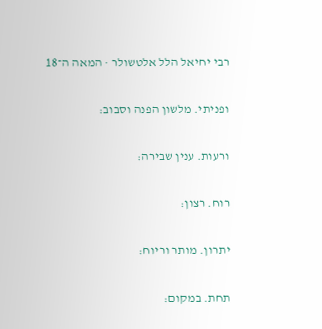רבי יחיאל הלל אלטשולר · המאה ה־18

ופניתי. מלשון הפנה וסבוב:

ורעות. ענין שבירה:

רוח. רצון:

יתרון. מותר וריוח:

תחת. במקום: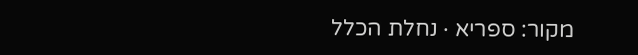מקור: ספריא · נחלת הכלל